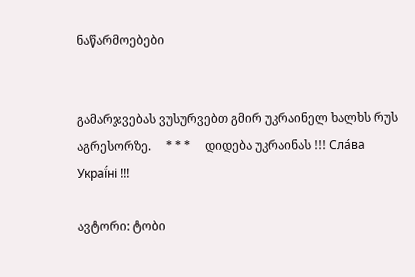ნაწარმოებები


გამარჯვებას ვუსურვებთ გმირ უკრაინელ ხალხს რუს აგრესორზე.     * * *     დიდება უკრაინას !!! Сла́ва Украї́ні !!!

ავტორი: ტობი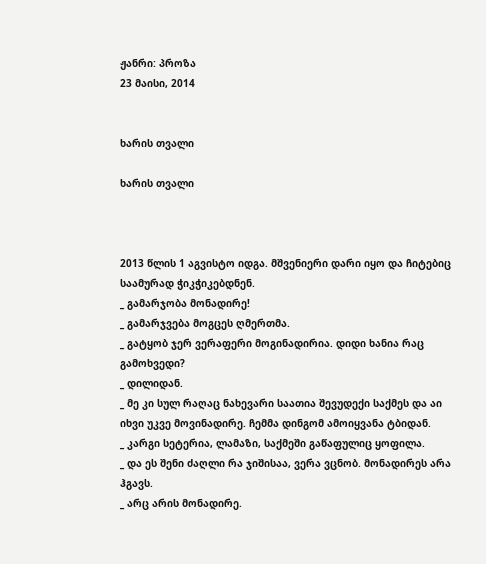ჟანრი: პროზა
23 მაისი, 2014


ხარის თვალი

ხარის თვალი



2013 წლის 1 აგვისტო იდგა. მშვენიერი დარი იყო და ჩიტებიც საამურად ჭიკჭიკებდნენ.
_ გამარჯობა მონადირე!
_ გამარჯვება მოგცეს ღმერთმა.
_ გატყობ ჯერ ვერაფერი მოგინადირია. დიდი ხანია რაც გამოხვედი?
_ დილიდან.
_ მე კი სულ რაღაც ნახევარი საათია შევუდექი საქმეს და აი იხვი უკვე მოვინადირე. ჩემმა დინგომ ამოიყვანა ტბიდან.
_ კარგი სეტერია, ლამაზი, საქმეში გაწაფულიც ყოფილა.
_ და ეს შენი ძაღლი რა ჯიშისაა, ვერა ვცნობ. მონადირეს არა ჰგავს.
_ არც არის მონადირე.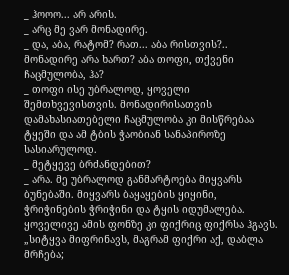_ ჰოოო... არ არის.
_ არც მე ვარ მონადირე.
_ და, აბა, რატომ? რათ... აბა რისთვის?.. მონადირე არა ხართ? აბა თოფი, თქვენი ჩაცმულობა, ჰა?
_ თოფი ისე უბრალოდ, ყოველი შემთხვევისთვის. მონადირისათვის დამახასიათებელი ჩაცმულობა კი მისწრებაა ტყეში და ამ ტბის ჭაობიან სანაპიროზე სასიარულოდ.
_ მეტყევე ბრძანდებით?
_ არა. მე უბრალოდ განმარტოება მიყვარს ბუნებაში. მიყვარს ბაყაყების ყიყინი, ჭრიჭინების ჭრიჭინი და ტყის იდუმალება. ყოველივე ამის ფონზე კი ფიქრიც ფიქრსა ჰგავს. „სიტყვა მიფრინავს, მაგრამ ფიქრი აქ, დაბლა მრჩება;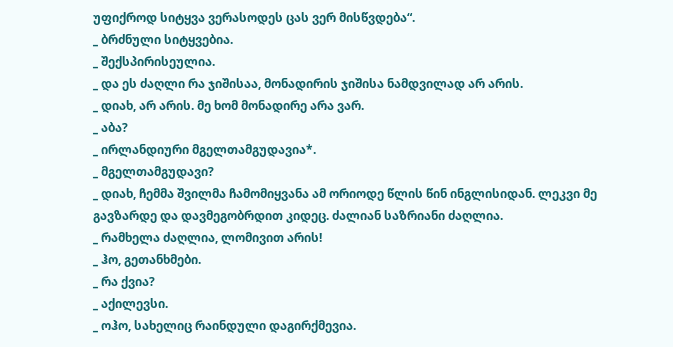უფიქროდ სიტყვა ვერასოდეს ცას ვერ მისწვდება“.
_ ბრძნული სიტყვებია.
_ შექსპირისეულია.
_ და ეს ძაღლი რა ჯიშისაა, მონადირის ჯიშისა ნამდვილად არ არის.
_ დიახ, არ არის. მე ხომ მონადირე არა ვარ.
_ აბა?
_ ირლანდიური მგელთამგუდავია*.
_ მგელთამგუდავი?
_ დიახ, ჩემმა შვილმა ჩამომიყვანა ამ ორიოდე წლის წინ ინგლისიდან. ლეკვი მე გავზარდე და დავმეგობრდით კიდეც. ძალიან საზრიანი ძაღლია.
_ რამხელა ძაღლია, ლომივით არის!
_ ჰო, გეთანხმები.
_ რა ქვია?
_ აქილევსი.
_ ოჰო, სახელიც რაინდული დაგირქმევია.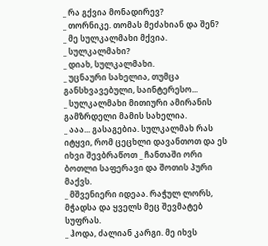_ რა გქვია მონადირევ?
_ თორნიკე. თომას მეძახიან და შენ?
_ მე სულკალმახი მქვია.
_ სულკალმახი?
_ დიახ, სულკალმახი.
_ უცნაური სახელია, თუმცა განსხვავებული, საინტერესო...
_ სულკალმახი მითიური ამირანის გამზრდელი მამის სახელია.
_ ააა... გასაგებია. სულკალმახ რას იტყვი, რომ ცეცხლი დავანთოთ და ეს იხვი შევბრაწოთ _ ჩანთაში ორი ბოთლი საფერავი და შოთის პური მაქვს.
_ მშვენიერი იდეაა. რაჭულ ლორს, მჭადსა და ყველს მეც შევმატებ სუფრას.
_ ჰოდა, ძალიან კარგი. მე იხვს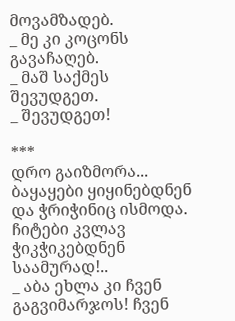მოვამზადებ.
_ მე კი კოცონს გავაჩაღებ.
_ მაშ საქმეს შევუდგეთ.
_ შევუდგეთ!

***
დრო გაიზმორა... ბაყაყები ყიყინებდნენ და ჭრიჭინიც ისმოდა. ჩიტები კვლავ ჭიკჭიკებდნენ საამურად!..
_ აბა ეხლა კი ჩვენ გაგვიმარჯოს! ჩვენ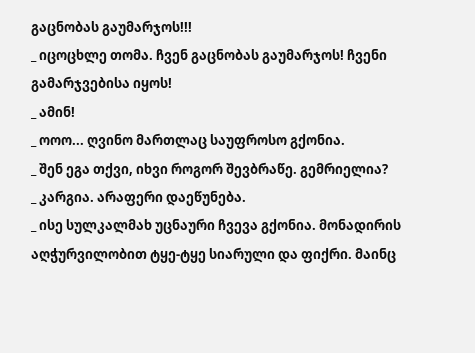გაცნობას გაუმარჯოს!!!
_ იცოცხლე თომა. ჩვენ გაცნობას გაუმარჯოს! ჩვენი გამარჯვებისა იყოს!
_ ამინ!
_ ოოო... ღვინო მართლაც საუფროსო გქონია.
_ შენ ეგა თქვი, იხვი როგორ შევბრაწე. გემრიელია?
_ კარგია. არაფერი დაეწუნება.
_ ისე სულკალმახ უცნაური ჩვევა გქონია. მონადირის აღჭურვილობით ტყე-ტყე სიარული და ფიქრი. მაინც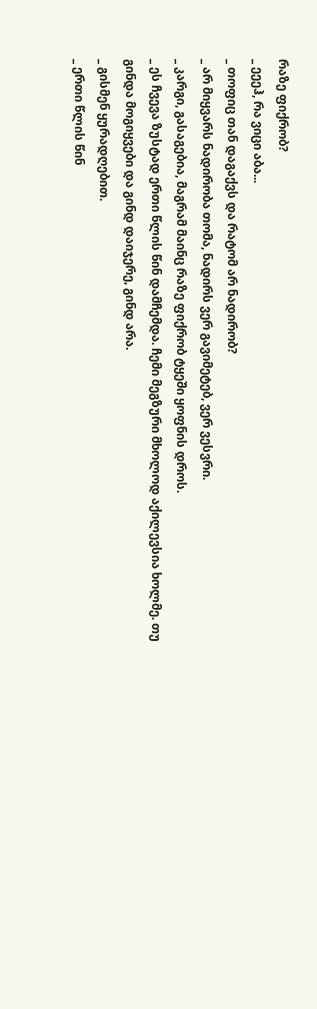რაზე ფიქრობ?
_ ეეეჰ, რა ვიცი აბა...
_ თოფიც თან დაგაქვს და რატომ არ ნადირობ?
_ არ მიყვარს ნადირობა თომა, ნადირს ვერ გავიმეტებ, ვერ ვესვრი.
_ კარგი, გასაგებია, მაგრამ მაინც რაზე ფიქრობ ტყეში ყოფნის დროს.
_ ეს ჩვევა ზუსტად ერთი წლის წინ დამჩემდა. ჩემი მეგზური მხოლოდ აქილევსია ხოლმე. თუ გინდა მოგიყვები და გინდ დაიჯერე, გინდ არა.
_ გისმენ ყურადღებით.
_ ერთი წლის წინ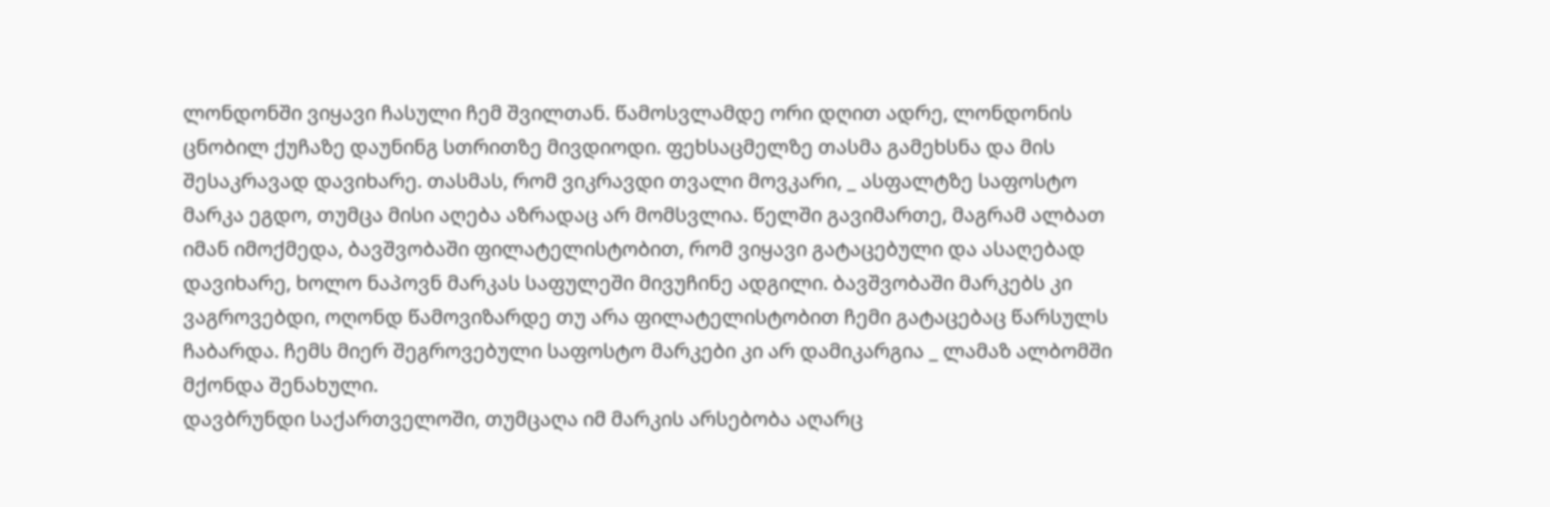ლონდონში ვიყავი ჩასული ჩემ შვილთან. წამოსვლამდე ორი დღით ადრე, ლონდონის ცნობილ ქუჩაზე დაუნინგ სთრითზე მივდიოდი. ფეხსაცმელზე თასმა გამეხსნა და მის შესაკრავად დავიხარე. თასმას, რომ ვიკრავდი თვალი მოვკარი, _ ასფალტზე საფოსტო მარკა ეგდო, თუმცა მისი აღება აზრადაც არ მომსვლია. წელში გავიმართე, მაგრამ ალბათ იმან იმოქმედა, ბავშვობაში ფილატელისტობით, რომ ვიყავი გატაცებული და ასაღებად დავიხარე, ხოლო ნაპოვნ მარკას საფულეში მივუჩინე ადგილი. ბავშვობაში მარკებს კი ვაგროვებდი, ოღონდ წამოვიზარდე თუ არა ფილატელისტობით ჩემი გატაცებაც წარსულს ჩაბარდა. ჩემს მიერ შეგროვებული საფოსტო მარკები კი არ დამიკარგია _ ლამაზ ალბომში მქონდა შენახული.
დავბრუნდი საქართველოში, თუმცაღა იმ მარკის არსებობა აღარც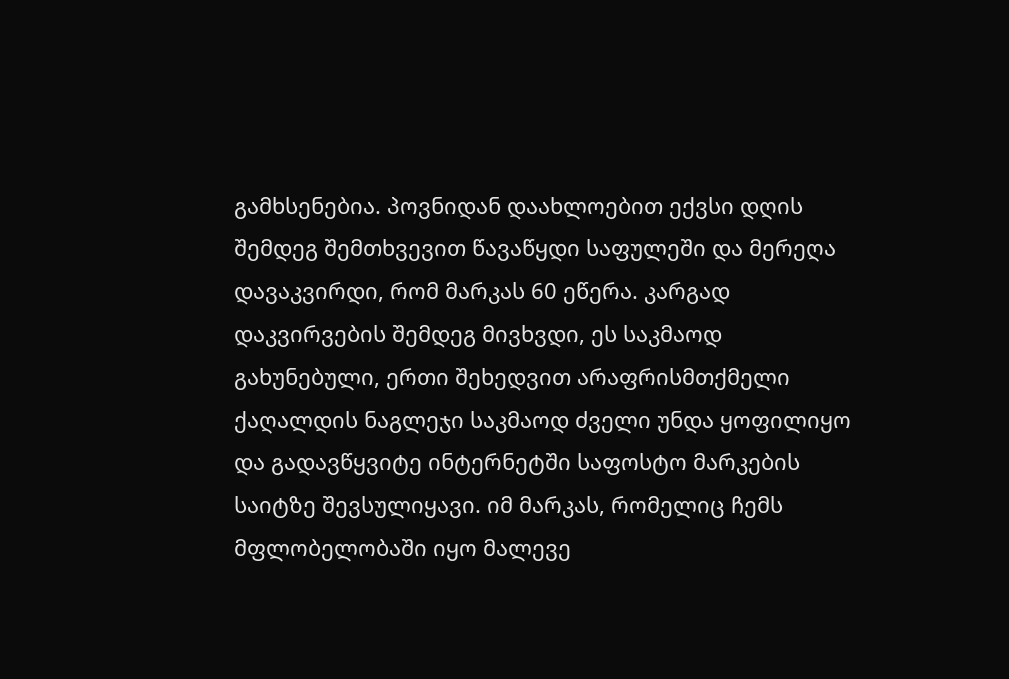გამხსენებია. პოვნიდან დაახლოებით ექვსი დღის შემდეგ შემთხვევით წავაწყდი საფულეში და მერეღა დავაკვირდი, რომ მარკას 60 ეწერა. კარგად დაკვირვების შემდეგ მივხვდი, ეს საკმაოდ გახუნებული, ერთი შეხედვით არაფრისმთქმელი ქაღალდის ნაგლეჯი საკმაოდ ძველი უნდა ყოფილიყო და გადავწყვიტე ინტერნეტში საფოსტო მარკების საიტზე შევსულიყავი. იმ მარკას, რომელიც ჩემს მფლობელობაში იყო მალევე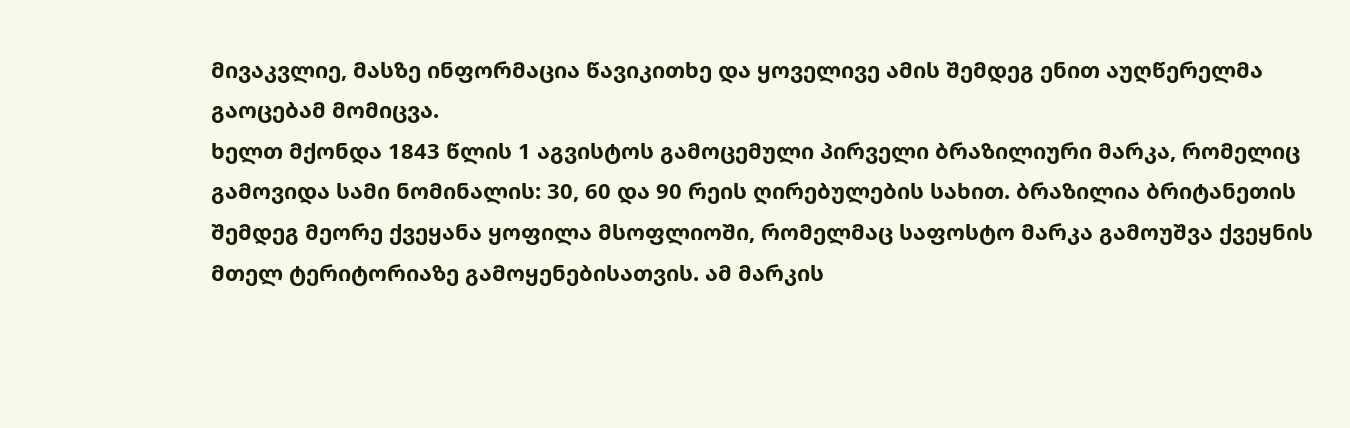მივაკვლიე, მასზე ინფორმაცია წავიკითხე და ყოველივე ამის შემდეგ ენით აუღწერელმა გაოცებამ მომიცვა.
ხელთ მქონდა 1843 წლის 1 აგვისტოს გამოცემული პირველი ბრაზილიური მარკა, რომელიც გამოვიდა სამი ნომინალის: 30, 60 და 90 რეის ღირებულების სახით. ბრაზილია ბრიტანეთის შემდეგ მეორე ქვეყანა ყოფილა მსოფლიოში, რომელმაც საფოსტო მარკა გამოუშვა ქვეყნის მთელ ტერიტორიაზე გამოყენებისათვის. ამ მარკის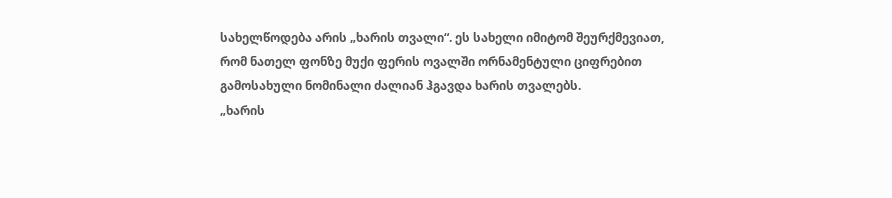სახელწოდება არის „ხარის თვალი“. ეს სახელი იმიტომ შეურქმევიათ, რომ ნათელ ფონზე მუქი ფერის ოვალში ორნამენტული ციფრებით გამოსახული ნომინალი ძალიან ჰგავდა ხარის თვალებს.
„ხარის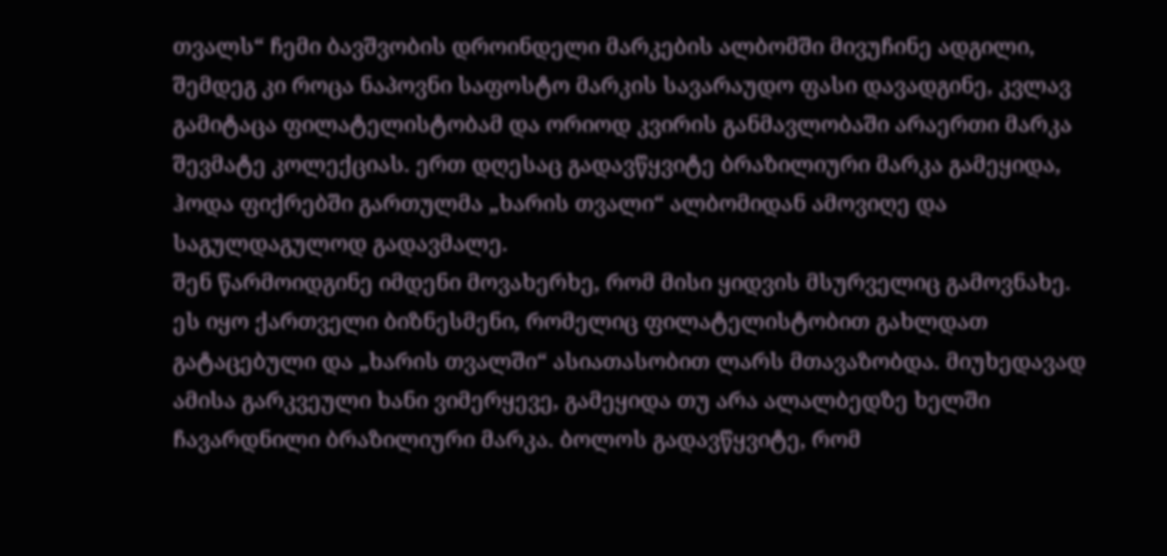თვალს“ ჩემი ბავშვობის დროინდელი მარკების ალბომში მივუჩინე ადგილი, შემდეგ კი როცა ნაპოვნი საფოსტო მარკის სავარაუდო ფასი დავადგინე, კვლავ გამიტაცა ფილატელისტობამ და ორიოდ კვირის განმავლობაში არაერთი მარკა შევმატე კოლექციას. ერთ დღესაც გადავწყვიტე ბრაზილიური მარკა გამეყიდა, ჰოდა ფიქრებში გართულმა „ხარის თვალი“ ალბომიდან ამოვიღე და საგულდაგულოდ გადავმალე.
შენ წარმოიდგინე იმდენი მოვახერხე, რომ მისი ყიდვის მსურველიც გამოვნახე. ეს იყო ქართველი ბიზნესმენი, რომელიც ფილატელისტობით გახლდათ გატაცებული და „ხარის თვალში“ ასიათასობით ლარს მთავაზობდა. მიუხედავად ამისა გარკვეული ხანი ვიმერყევე, გამეყიდა თუ არა ალალბედზე ხელში ჩავარდნილი ბრაზილიური მარკა. ბოლოს გადავწყვიტე, რომ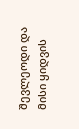შევლეოდი და მისი ყიდვის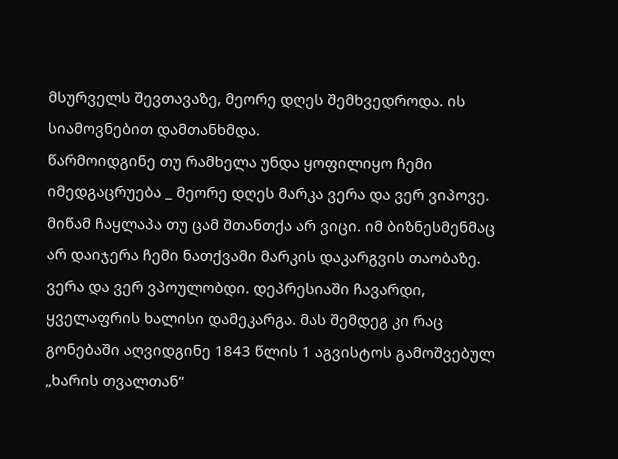მსურველს შევთავაზე, მეორე დღეს შემხვედროდა. ის სიამოვნებით დამთანხმდა.
წარმოიდგინე თუ რამხელა უნდა ყოფილიყო ჩემი იმედგაცრუება _ მეორე დღეს მარკა ვერა და ვერ ვიპოვე. მიწამ ჩაყლაპა თუ ცამ შთანთქა არ ვიცი. იმ ბიზნესმენმაც არ დაიჯერა ჩემი ნათქვამი მარკის დაკარგვის თაობაზე. ვერა და ვერ ვპოულობდი. დეპრესიაში ჩავარდი, ყველაფრის ხალისი დამეკარგა. მას შემდეგ კი რაც გონებაში აღვიდგინე 1843 წლის 1 აგვისტოს გამოშვებულ „ხარის თვალთან“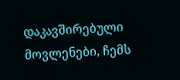დაკავშირებული მოვლენები, ჩემს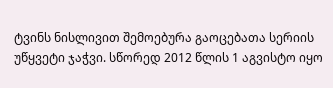ტვინს ნისლივით შემოებურა გაოცებათა სერიის უწყვეტი ჯაჭვი. სწორედ 2012 წლის 1 აგვისტო იყო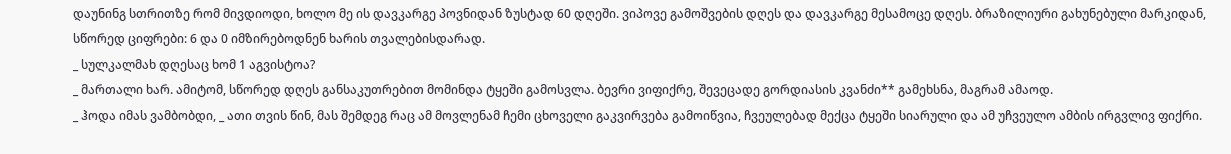დაუნინგ სთრითზე რომ მივდიოდი, ხოლო მე ის დავკარგე პოვნიდან ზუსტად 60 დღეში. ვიპოვე გამოშვების დღეს და დავკარგე მესამოცე დღეს. ბრაზილიური გახუნებული მარკიდან, სწორედ ციფრები: 6 და 0 იმზირებოდნენ ხარის თვალებისდარად.
_ სულკალმახ დღესაც ხომ 1 აგვისტოა?
_ მართალი ხარ. ამიტომ, სწორედ დღეს განსაკუთრებით მომინდა ტყეში გამოსვლა. ბევრი ვიფიქრე, შევეცადე გორდიასის კვანძი** გამეხსნა, მაგრამ ამაოდ.
_ ჰოდა იმას ვამბობდი, _ ათი თვის წინ, მას შემდეგ რაც ამ მოვლენამ ჩემი ცხოველი გაკვირვება გამოიწვია, ჩვეულებად მექცა ტყეში სიარული და ამ უჩვეულო ამბის ირგვლივ ფიქრი.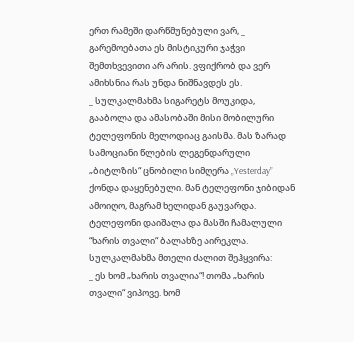ერთ რამეში დარწმუნებული ვარ, _ გარემოებათა ეს მისტიკური ჯაჭვი შემთხვევითი არ არის. ვფიქრობ და ვერ ამიხსნია რას უნდა ნიშნავდეს ეს.
_ სულკალმახმა სიგარეტს მოუკიდა, გააბოლა და ამასობაში მისი მობილური ტელეფონის მელოდიაც გაისმა. მას ზარად სამოციანი წლების ლეგენდარული „ბიტლზის“ ცნობილი სიმღერა „Yesterday” ქონდა დაყენებული. მან ტელეფონი ჯიბიდან ამოიღო, მაგრამ ხელიდან გაუვარდა. ტელეფონი დაიშალა და მასში ჩამალული “ხარის თვალი“ ბალახზე აირეკლა. სულკალმახმა მთელი ძალით შეჰყვირა:
_ ეს ხომ „ხარის თვალია“! თომა „ხარის თვალი“ ვიპოვე. ხომ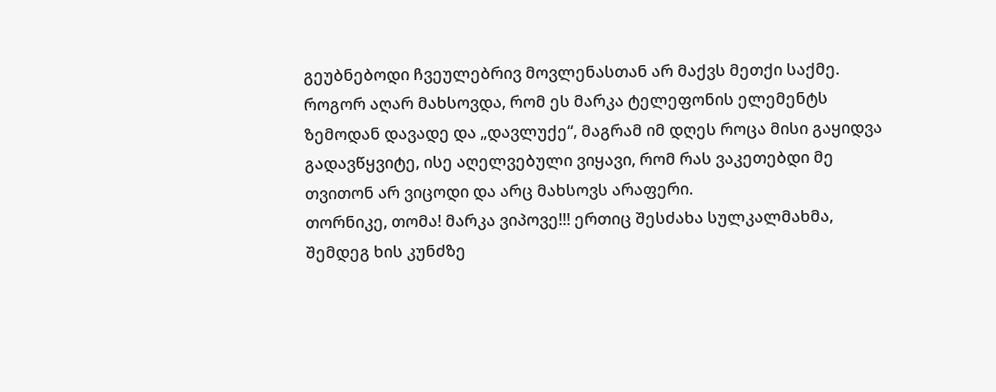გეუბნებოდი ჩვეულებრივ მოვლენასთან არ მაქვს მეთქი საქმე. როგორ აღარ მახსოვდა, რომ ეს მარკა ტელეფონის ელემენტს ზემოდან დავადე და „დავლუქე“, მაგრამ იმ დღეს როცა მისი გაყიდვა გადავწყვიტე, ისე აღელვებული ვიყავი, რომ რას ვაკეთებდი მე თვითონ არ ვიცოდი და არც მახსოვს არაფერი.
თორნიკე, თომა! მარკა ვიპოვე!!! ერთიც შესძახა სულკალმახმა, შემდეგ ხის კუნძზე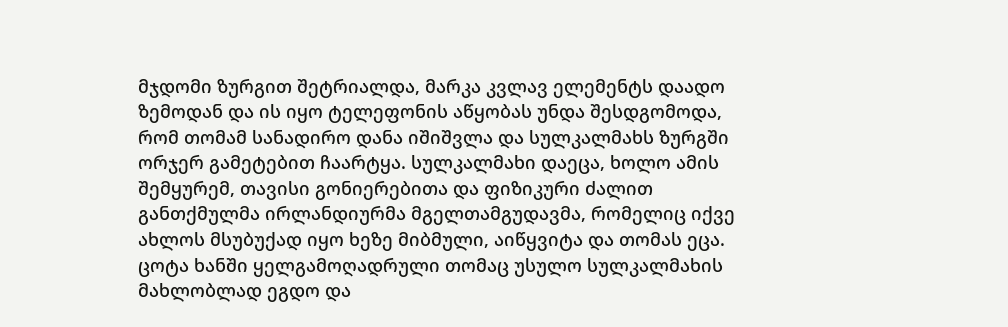მჯდომი ზურგით შეტრიალდა, მარკა კვლავ ელემენტს დაადო ზემოდან და ის იყო ტელეფონის აწყობას უნდა შესდგომოდა, რომ თომამ სანადირო დანა იშიშვლა და სულკალმახს ზურგში ორჯერ გამეტებით ჩაარტყა. სულკალმახი დაეცა, ხოლო ამის შემყურემ, თავისი გონიერებითა და ფიზიკური ძალით განთქმულმა ირლანდიურმა მგელთამგუდავმა, რომელიც იქვე ახლოს მსუბუქად იყო ხეზე მიბმული, აიწყვიტა და თომას ეცა. ცოტა ხანში ყელგამოღადრული თომაც უსულო სულკალმახის მახლობლად ეგდო და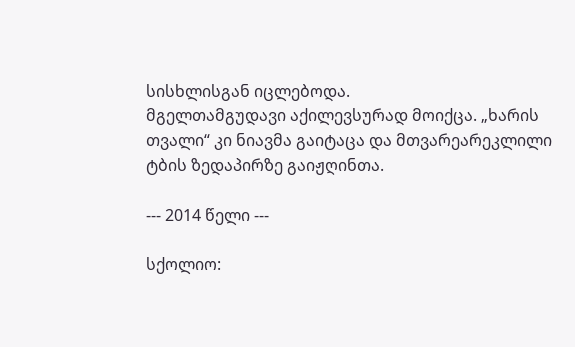სისხლისგან იცლებოდა.
მგელთამგუდავი აქილევსურად მოიქცა. „ხარის თვალი“ კი ნიავმა გაიტაცა და მთვარეარეკლილი ტბის ზედაპირზე გაიჟღინთა.

--- 2014 წელი ---

სქოლიო: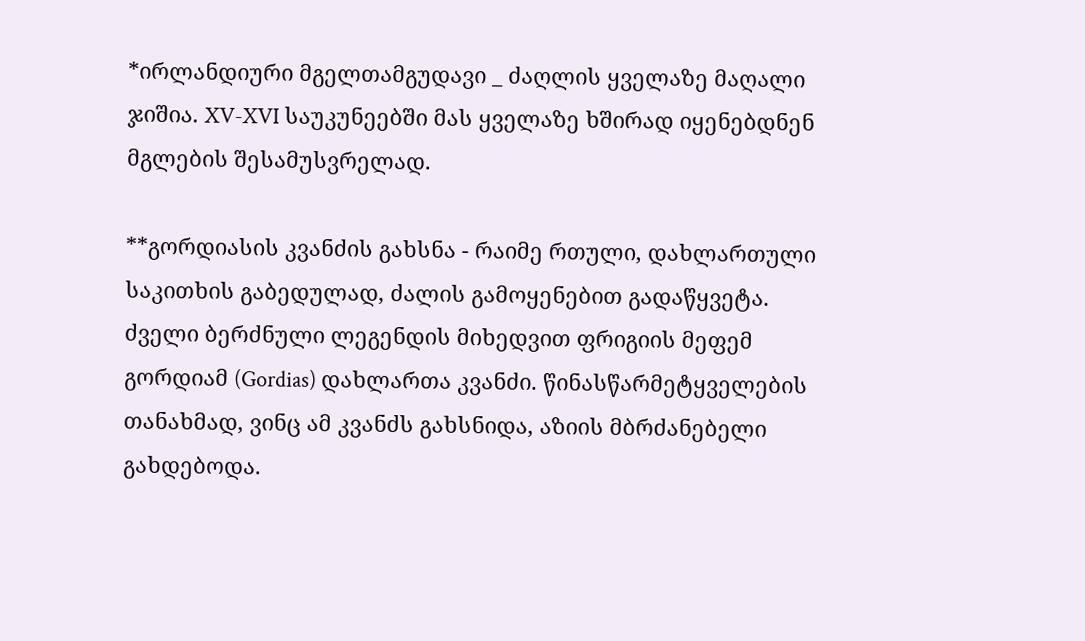*ირლანდიური მგელთამგუდავი _ ძაღლის ყველაზე მაღალი ჯიშია. XV-XVI საუკუნეებში მას ყველაზე ხშირად იყენებდნენ მგლების შესამუსვრელად.

**გორდიასის კვანძის გახსნა - რაიმე რთული, დახლართული საკითხის გაბედულად, ძალის გამოყენებით გადაწყვეტა. ძველი ბერძნული ლეგენდის მიხედვით ფრიგიის მეფემ გორდიამ (Gordias) დახლართა კვანძი. წინასწარმეტყველების თანახმად, ვინც ამ კვანძს გახსნიდა, აზიის მბრძანებელი გახდებოდა.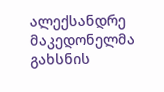ალექსანდრე მაკედონელმა გახსნის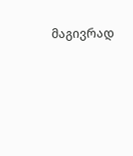მაგივრად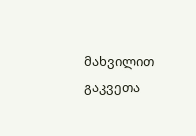მახვილით გაკვეთა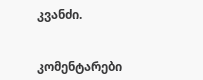კვანძი.


კომენტარები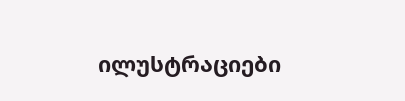ილუსტრაციები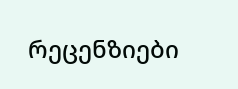რეცენზიები